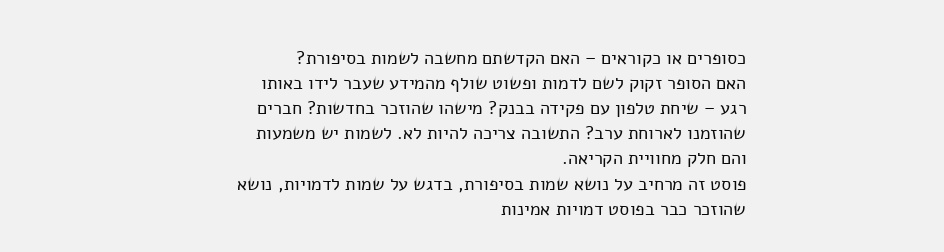כסופרים או כקוראים – האם הקדשתם מחשבה לשמות בסיפורת?
האם הסופר זקוק לשם לדמות ופשוט שולף מהמידע שעבר לידו באותו רגע – שיחת טלפון עם פקידה בבנק? מישהו שהוזכר בחדשות? חברים שהוזמנו לארוחת ערב? התשובה צריכה להיות לא. לשמות יש משמעות והם חלק מחוויית הקריאה.
פוסט זה מרחיב על נושא שמות בסיפורת, בדגש על שמות לדמויות, נושא שהוזכר כבר בפוסט דמויות אמינות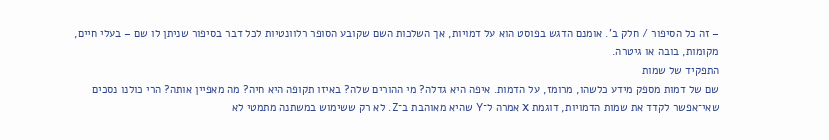– זה כל הסיפור / חלק ב'. אומנם הדגש בפוסט הוא על דמויות, אך השלכות השם שקובע הסופר רלוונטיות לכל דבר בסיפור שניתן לו שם – בעלי חיים, מקומות, בובה או גיטרה.
התפקיד של שמות
שם של דמות מספק מידע כלשהו, מרומז, על הדמות. איפה היא גדלה? מי ההורים שלה? באיזו תקופה היא חיה? מה מאפיין אותה? הרי כולנו נסכים שאי־אפשר לקדד את שמות הדמויות, דוגמת X אמרה ל־Y שהיא מאוהבת ב־Z. לא רק ששימוש במשתנה מתמטי לא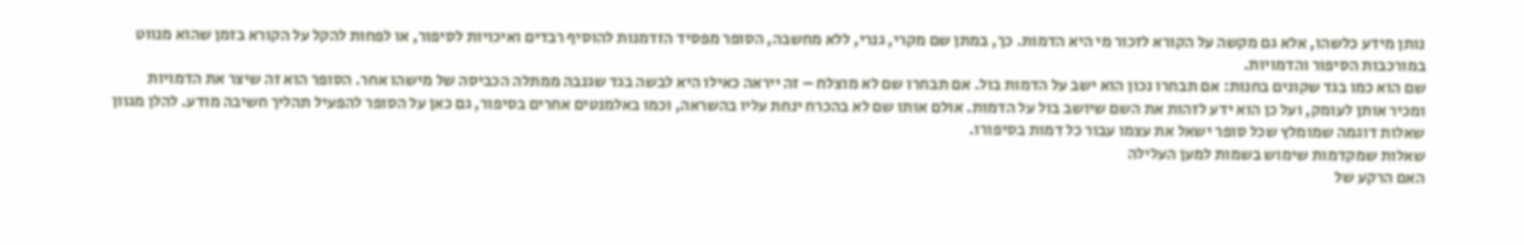נותן מידע כלשהו, אלא גם מקשה על הקורא לזכור מי היא הדמות. כך, במתן שם מקרי, גנרי, ללא מחשבה, הסופר מפסיד הזדמנות להוסיף רבדים ואיכויות לסיפור, או לפחות להקל על הקורא בזמן שהוא מנווט במורכבות הסיפור והדמויות.
שם הוא כמו בגד שקונים בחנות: אם תבחרו נכון הוא ישב על הדמות בול. אם תבחרו שם לא מוצלח – זה ייראה כאילו היא לבשה בגד שגנבה ממתלה הכביסה של מישהו אחר. הסופר הוא זה שיצר את הדמויות ומכיר אותן לעומק, ועל כן הוא ידע לזהות את השם שיושב בול על הדמות. אולם אותו שם לא בהכרח ינחת עליו בהשראה, וכמו באלמנטים אחרים בסיפור, גם כאן על הסופר להפעיל תהליך חשיבה מודע. להלן מגוון שאלות דוגמה שמומלץ שכל סופר ישאל את עצמו עבור כל דמות בסיפורו.
שאלות שמקדמות שימוש בשמות למען העלילה
האם הרקע של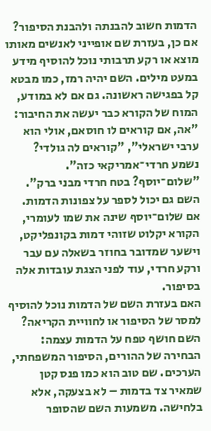הדמות חשוב להבנתה ולהבנת הסיפור?
אם כן, בעזרת שם אופייני לאנשים מאותו מוצא או רקע תרבותי נוכל להוסיף מידע במעט מילים. השם יהיה רמז, כמו מבטא קל בפגישה ראשונה. גם אם לא במודע, המוח של הקורא כבר יעשה את החיבור: "אה, אם קוראים לו חוסאם, אולי הוא ערבי ישראלי", "קוראים לה גולדי? נשמע חרדי־אמריקאי כזה". "שלום־יוסף? בטח חרדי מבני ברק". השם גם יכול לספר על צפונות הדמות. אם שלום־יוסף שינה את שמו לעומרי, הקורא יקלוט שזוהי דמות בקונפליקט, וישער שמדובר בחוזר בשאלה עם עבר ורקע חרדי, עוד לפני הצגת עובדות אלה בסיפור.
האם בעזרת השם של הדמות נוכל להוסיף למסר של הסיפור או לחוויית הקריאה?
השם חושף טפח על הדמות עצמה: הבחירה של ההורים, הסיפור המשפחתי, הערכים. שם טוב הוא כמו פנס קטן שמאיר צד בדמות – לא בצעקה, אלא בלחישה. משמעות השם שהסופר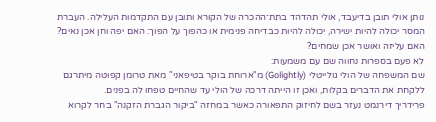נותן אולי תובן בדיעבד, אולי תהדהד בתת־ההכרה של הקורא ותובן עם התקדמות העלילה. העברת המסר יכולה להיות ישירה, יכולה להיות כבדיחה פנימית או כהפוך על הפוך: האם יפה וחן אכן נאים? האם עליזה ואושר אכן שמחים?
לא פעם בספרות נחווה שם עם משמעות:
שם המשפחה של הולי גולייטלי (Golightly) מ"ארוחת בוקר בטיפאני" מאת טרומן קפוטה מיתרגם ללקחת את הדברים בקלות, ואכן זו הייתה דרכה של הולי עד שהחיים טפחו לה בפנים.
פרידריך דירנמט נעזר בשם לחיזוק התפאורה כאשר במחזה "ביקור הגברת הזקנה" בחר לקרוא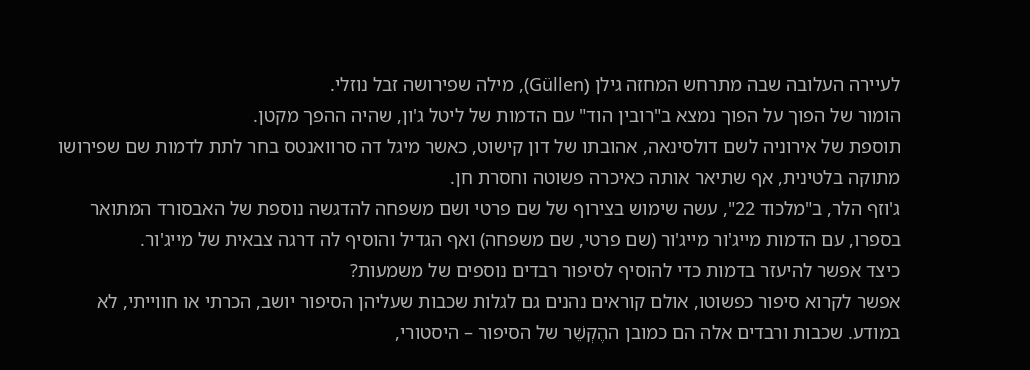לעיירה העלובה שבה מתרחש המחזה גילן (Güllen), מילה שפירושה זבל נוזלי.
הומור של הפוך על הפוך נמצא ב"רובין הוד" עם הדמות של ליטל ג'ון, שהיה ההפך מקטן.
תוספת של אירוניה לשם דולסינאה, אהובתו של דון קישוט, כאשר מיגל דה סרוואנטס בחר לתת לדמות שם שפירושו מתוקה בלטינית, אף שתיאר אותה כאיכרה פשוטה וחסרת חן.
ג'וזף הלר, ב"מלכוד 22", עשה שימוש בצירוף של שם פרטי ושם משפחה להדגשה נוספת של האבסורד המתואר בספרו, עם הדמות מייג'ור מייג'ור (שם פרטי, שם משפחה) ואף הגדיל והוסיף לה דרגה צבאית של מייג'ור.
כיצד אפשר להיעזר בדמות כדי להוסיף לסיפור רבדים נוספים של משמעות?
אפשר לקרוא סיפור כפשוטו, אולם קוראים נהנים גם לגלות שכבות שעליהן הסיפור יושב, הכרתי או חווייתי, לא במודע. שכבות ורבדים אלה הם כמובן ההֶקְשֵׁר של הסיפור – היסטורי,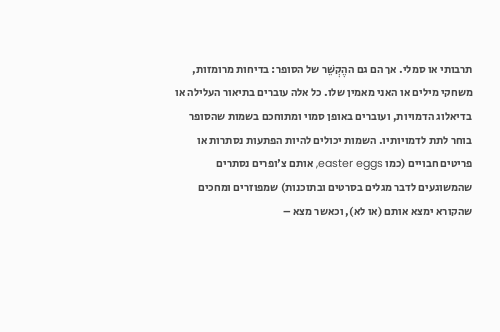תרבותי או סמלי. אך הם גם ההֶקְשֵׁר של הסופר: בדיחות מרומזות, משחקי מילים או האני מאמין שלו. כל אלה עוברים בתיאור העלילה או בדיאלוג הדמויות, ועוברים באופן סמוי ומתוחכם בשמות שהסופר בוחר לתת לדמויותיו. השמות יכולים להיות הפתעות נסתרות או פריטים חבויים (כמו easter eggs, אותם צ'ופרים נסתרים שהמשוגעים לדבר מגלים בסרטים ובתוכנות) שמפוזרים ומחכים שהקורא ימצא אותם (או לא), וכאשר מצא –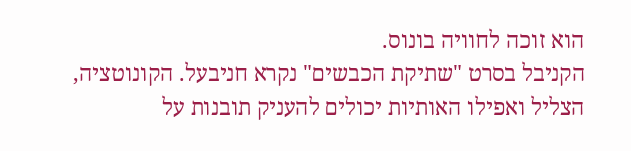הוא זוכה לחוויה בונוס.
הקניבל בסרט "שתיקת הכבשים" נקרא חניבעל. הקונוטציה, הצליל ואפילו האותיות יכולים להעניק תובנות על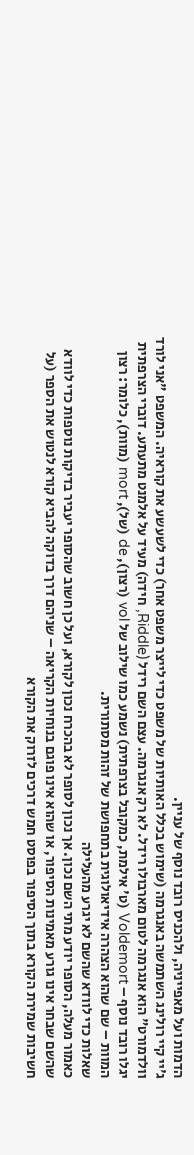הדמות ועל מאפייניה, ולהכניס רובד נוסף של עניין.
ג'יי קיי רולינג השתמשה באנגרמה (שימוש בכלל האותיות של משפט כדי לייצר משפט אחר) כדי לשעשע את קוראיה. המשפט "אני לורד וולדמורט" הוא אנגרמה לטום מארבולו רידל. לא רק אנגרמה. עצם השם רידל (Riddle, חידה) מעיד על אלמנט מתעתע. דוברי הצרפתית יגלו רובד נוסף – Voldemort (ט' אילמת, כמקובל בצרפתית) נשמע כמו שילוב של vol (רצון), de (של), mort (מוות), כלומר: רצון המוות – שם שהוא הצהרה אידיאולוגית בתחפושת של זהות מסתורית.
שאלות כדי לוודא שהשם לא יגרע מהעלילה
כאמור מעלה, הסופר יודע מתי השם נכון. אך נכון לסופר לא בהכרח נכון לקורא, ועל כן חשוב שהסופר יעביר בדיקות נוספות כדי לוודא שהשם שבחר אינו גורע מאמינות הסיפור, או שהוא אינו פוגם בנוחיות הקריאה – שניהם דרך בדוקה להביא קורא לנטוש את הספר (על חשיבות שמירת הקורא בתוך הסיפור בפוסט חמש דרכים לזרוק את הקורא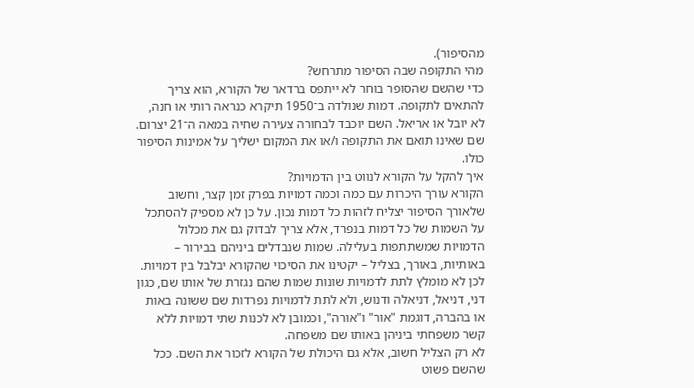מהסיפור).
מהי התקופה שבה הסיפור מתרחש?
כדי שהשם שהסופר בוחר לא ייתפס ברדאר של הקורא, הוא צריך להתאים לתקופה. דמות שנולדה ב־1950 תיקרא כנראה רותי או חנה, לא יובל או אריאל. השם יוכבד לבחורה צעירה שחיה במאה ה־21 יצרום. שם שאינו תואם את התקופה ו/או את המקום ישליך על אמינות הסיפור כולו.
איך להקל על הקורא לנווט בין הדמויות?
הקורא עורך היכרות עם כמה וכמה דמויות בפרק זמן קצר, וחשוב שלאורך הסיפור יצליח לזהות כל דמות נכון. על כן לא מספיק להסתכל על השמות של כל דמות בנפרד, אלא צריך לבדוק גם את מכלול הדמויות שמשתתפות בעלילה. שמות שנבדלים ביניהם בבירור – באותיות, באורך, בצליל – יקטינו את הסיכוי שהקורא יבלבל בין דמויות.
לכן לא מומלץ לתת לדמויות שונות שמות שהם נגזרת של אותו שם, כגון דני, דניאל, דניאלה ודנוש, ולא לתת לדמויות נפרדות שם ששונה באות או בהברה, דוגמת "אור" ו"אורה", וכמובן לא לכנות שתי דמויות ללא קשר משפחתי ביניהן באותו שם משפחה.
לא רק הצליל חשוב, אלא גם היכולת של הקורא לזכור את השם. ככל שהשם פשוט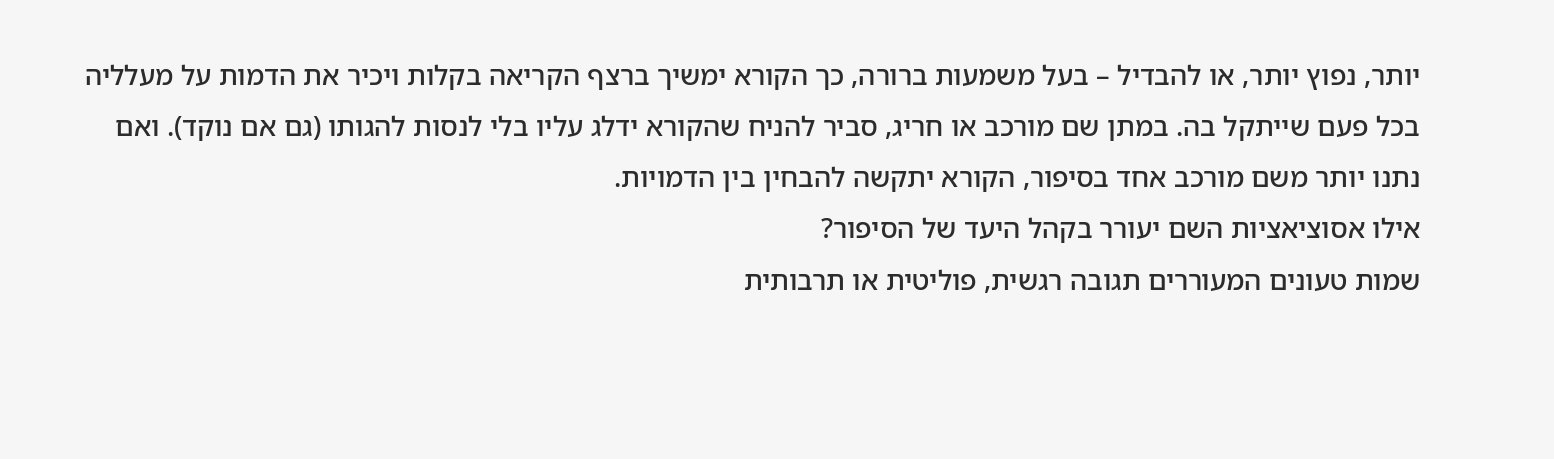יותר, נפוץ יותר, או להבדיל – בעל משמעות ברורה, כך הקורא ימשיך ברצף הקריאה בקלות ויכיר את הדמות על מעלליה בכל פעם שייתקל בה. במתן שם מורכב או חריג, סביר להניח שהקורא ידלג עליו בלי לנסות להגותו (גם אם נוקד). ואם נתנו יותר משם מורכב אחד בסיפור, הקורא יתקשה להבחין בין הדמויות.
אילו אסוציאציות השם יעורר בקהל היעד של הסיפור?
שמות טעונים המעוררים תגובה רגשית, פוליטית או תרבותית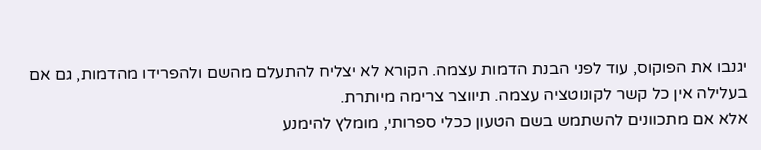יגנבו את הפוקוס, עוד לפני הבנת הדמות עצמה. הקורא לא יצליח להתעלם מהשם ולהפרידו מהדמות, גם אם בעלילה אין כל קשר לקונוטציה עצמה. תיווצר צרימה מיותרת.
אלא אם מתכוונים להשתמש בשם הטעון ככלי ספרותי, מומלץ להימנע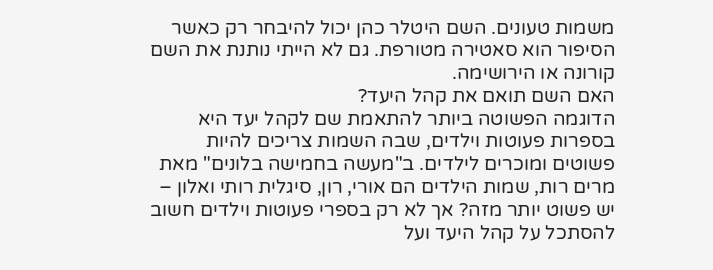משמות טעונים. השם היטלר כהן יכול להיבחר רק כאשר הסיפור הוא סאטירה מטורפת. גם לא הייתי נותנת את השם קורונה או הירושימה.
האם השם תואם את קהל היעד?
הדוגמה הפשוטה ביותר להתאמת שם לקהל יעד היא בספרות פעוטות וילדים, שבה השמות צריכים להיות פשוטים ומוכרים לילדים. ב"מעשה בחמישה בלונים" מאת מרים רות, שמות הילדים הם אורי, רון, סיגלית רותי ואלון – יש פשוט יותר מזה? אך לא רק בספרי פעוטות וילדים חשוב להסתכל על קהל היעד ועל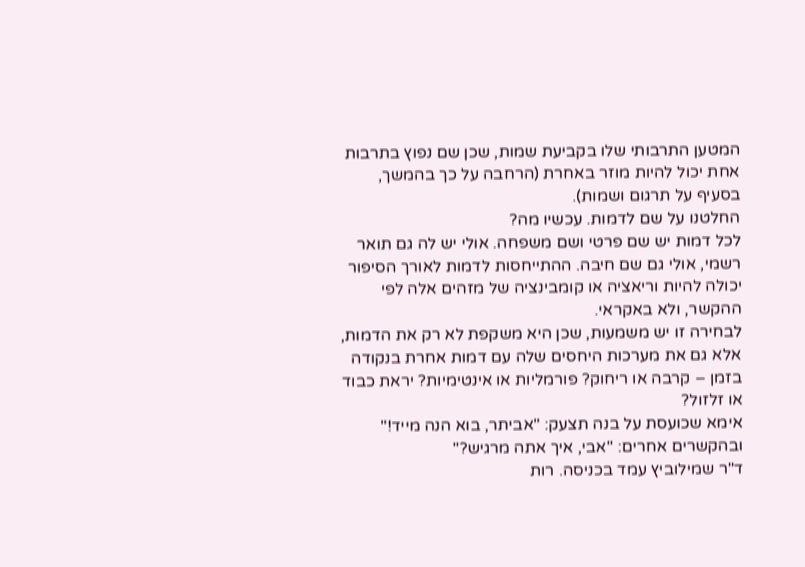המטען התרבותי שלו בקביעת שמות, שכן שם נפוץ בתרבות אחת יכול להיות מוזר באחרת (הרחבה על כך בהמשך, בסעיף על תרגום ושמות).
החלטנו על שם לדמות. עכשיו מה?
לכל דמות יש שם פרטי ושם משפחה. אולי יש לה גם תואר רשמי, אולי גם שם חיבה. ההתייחסות לדמות לאורך הסיפור יכולה להיות וריאציה או קומבינציה של מזהים אלה לפי ההקשר, ולא באקראי.
לבחירה זו יש משמעות, שכן היא משקפת לא רק את הדמות, אלא גם את מערכות היחסים שלה עם דמות אחרת בנקודה בזמן – קרבה או ריחוק? פורמליות או אינטימיות? יראת כבוד או זלזול?
אימא שכועסת על בנה תצעק: "אביתר, בוא הנה מייד!" ובהקשרים אחרים: "אבי, איך אתה מרגיש?"
ד"ר שמילוביץ עמד בכניסה. רות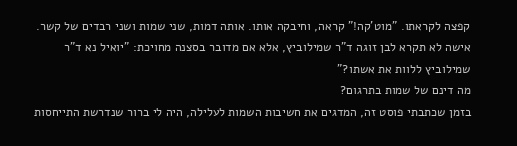קפצה לקראתו. "מוט'קה!" קראה, וחיבקה אותו. אותה דמות, שני שמות ושני רבדים של קשר.
אישה לא תקרא לבן זוגה ד"ר שמילוביץ, אלא אם מדובר בסצנה מחויכת: "יואיל נא ד"ר שמילוביץ ללוות את אשתו?"
מה דינם של שמות בתרגום?
בזמן שכתבתי פוסט זה, המדגים את חשיבות השמות לעלילה, היה לי ברור שנדרשת התייחסות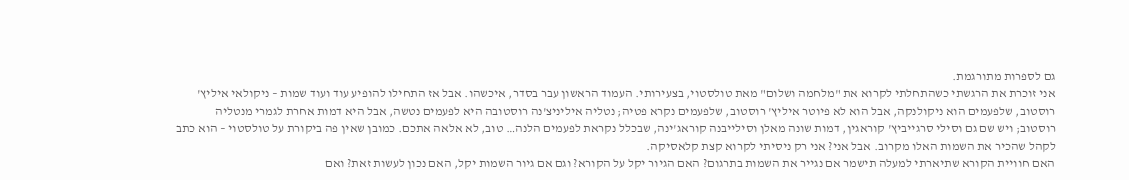גם לספרות מתורגמת.
אני זוכרת את הרגשתי כשהתחלתי לקרוא את "מלחמה ושלום" מאת טולסטוי, בצעירותי. העמוד הראשון עבר בסדר, איכשהו. אבל אז התחילו להופיע עוד ועוד שמות – ניקולאי איליץ' רוסטוב, שלפעמים הוא ניקולנקה, אבל הוא לא פיוטר איליץ' רוסטוב, שלפעמים נקרא פטיה; נטליה איליניצ'נה רוסטובה היא לפעמים נטשה, אבל היא דמות אחרת לגמרי מנטליה רוסטוב; ויש שם גם וסילי סרגייביץ' קוראגין, דמות שונה מאלן וסילייבנה קוראג'ינה, שבכלל נקראת לפעמים הלנה… טוב, לא אלאה אתכם. כמובן שאין פה ביקורת על טולסטוי – הוא כתב לקהל שהכיר את השמות האלו מקרוב. אבל אני? אני רק ניסיתי לקרוא קצת קלאסיקה.
האם חוויית הקורא שתיארתי למעלה תישמר אם נגייר את השמות בתרגום? האם הגיור יקל על הקורא? וגם אם גיור השמות יקל, האם נכון לעשות זאת? ואם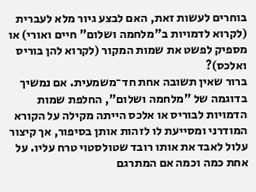בוחרים לעשות זאת, האם לבצע גיור מלא לעברית (לקרוא לדמויות ב"מלחמה ושלום" חיים ואורי) או מספיק לפשט את שמות המקור (לקרוא להן בוריס ואלכס)?
ברור שאין תשובה אחת חד־משמעית. אם נמשיך בדוגמה של "מלחמה ושלום", החלפת שמות הדמויות לבוריס או אלכס הייתה מקילה על הקורא המודרני ומסייעת לו לזהות אותן בסיפור, אך קיצור עלול לאבד את אותו רובד שטולסטוי טרח עליו. על אחת כמה וכמה אם המתרגם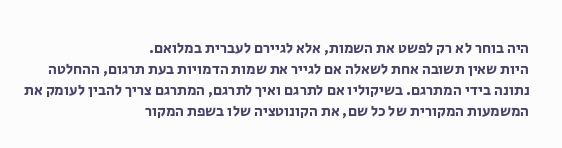היה בוחר לא רק לפשט את השמות, אלא לגיירם לעברית במלואם.
היות שאין תשובה אחת לשאלה אם לגייר את שמות הדמויות בעת תרגום, ההחלטה נתונה בידי המתרגם. בשיקוליו אם לתרגם ואיך לתרגם, המתרגם צריך להבין לעומק את המשמעות המקורית של כל שם, את הקונוטציה שלו בשפת המקור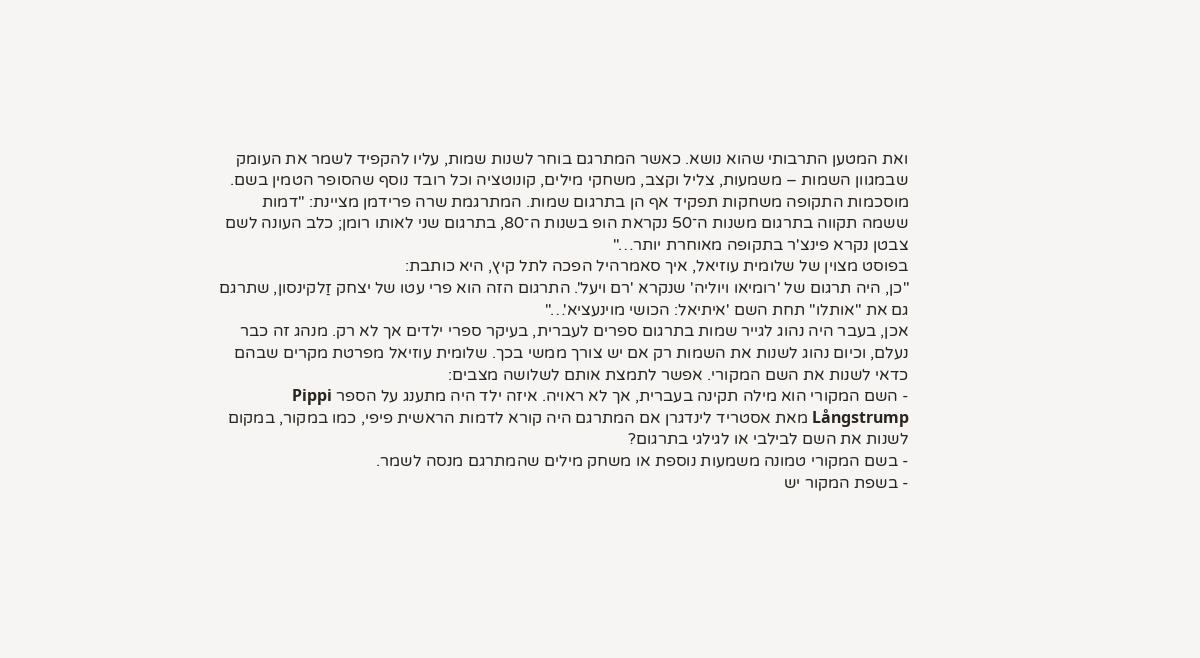ואת המטען התרבותי שהוא נושא. כאשר המתרגם בוחר לשנות שמות, עליו להקפיד לשמר את העומק שבמגוון השמות – משמעות, צליל וקצב, משחקי מילים, קונוטציה וכל רובד נוסף שהסופר הטמין בשם.
מוסכמות התקופה משחקות תפקיד אף הן בתרגום שמות. המתרגמת שרה פרידמן מציינת: "דמות ששמה תקווה בתרגום משנות ה־50 נקראת הופ בשנות ה־80, בתרגום שני לאותו רומן; כלב העונה לשם צבטן נקרא פינצ'ר בתקופה מאוחרת יותר…"
בפוסט מצוין של שלומית עוזיאל, איך סאמרהיל הפכה לתל קיץ, היא כותבת:
"כן, היה תרגום של 'רומיאו ויוליה' שנקרא 'רם ויעל'. התרגום הזה הוא פרי עטו של יצחק זַלקינסון, שתרגם גם את "אותלו" תחת השם 'איתיאל: הכושי מוינעציא'…"
אכן, בעבר היה נהוג לגייר שמות בתרגום ספרים לעברית, בעיקר ספרי ילדים אך לא רק. מנהג זה כבר נעלם, וכיום נהוג לשנות את השמות רק אם יש צורך ממשי בכך. שלומית עוזיאל מפרטת מקרים שבהם כדאי לשנות את השם המקורי. אפשר לתמצת אותם לשלושה מצבים:
- השם המקורי הוא מילה תקינה בעברית, אך לא ראויה. איזה ילד היה מתענג על הספר Pippi Långstrump מאת אסטריד לינדגרן אם המתרגם היה קורא לדמות הראשית פיפי, כמו במקור, במקום לשנות את השם לבילבי או לגילגי בתרגום?
- בשם המקורי טמונה משמעות נוספת או משחק מילים שהמתרגם מנסה לשמר.
- בשפת המקור יש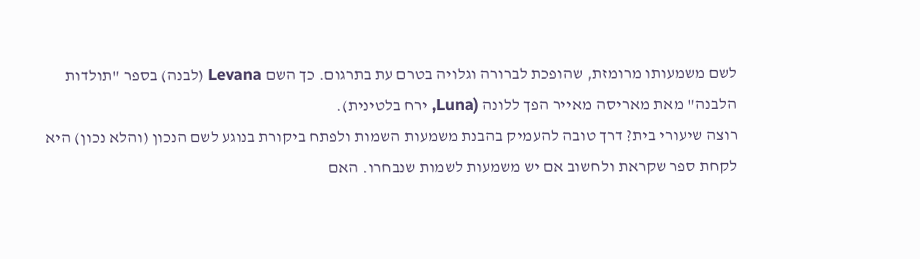לשם משמעותו מרומזת, שהופכת לברורה וגלויה בטרם עת בתרגום. כך השם Levana (לבנה) בספר "תולדות הלבנה" מאת מאריסה מאייר הפך ללונה (Luna, ירח בלטינית).
רוצה שיעורי בית? דרך טובה להעמיק בהבנת משמעות השמות ולפתח ביקורת בנוגע לשם הנכון (והלא נכון) היא לקחת ספר שקראת ולחשוב אם יש משמעות לשמות שנבחרו. האם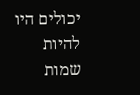יכולים היו להיות שמות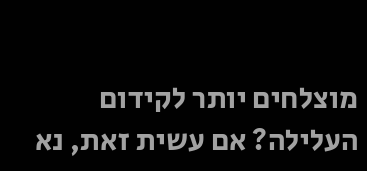מוצלחים יותר לקידום העלילה? אם עשית זאת, נא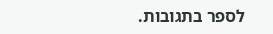לספר בתגובות.